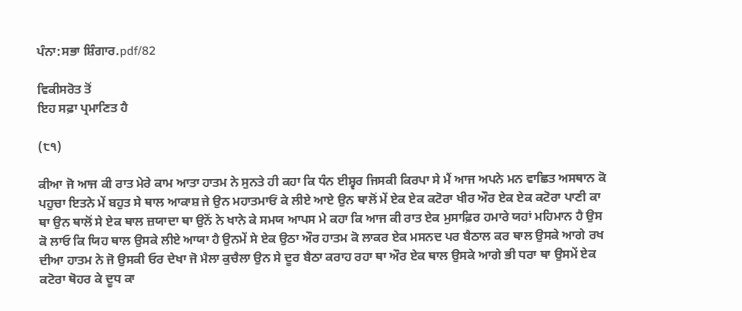ਪੰਨਾ:ਸਭਾ ਸ਼ਿੰਗਾਰ.pdf/82

ਵਿਕੀਸਰੋਤ ਤੋਂ
ਇਹ ਸਫ਼ਾ ਪ੍ਰਮਾਣਿਤ ਹੈ

(੮੧)

ਕੀਆ ਜੋ ਆਜ ਕੀ ਰਾਤ ਮੇਰੇ ਕਾਮ ਆਤਾ ਹਾਤਮ ਨੇ ਸੁਨਤੇ ਹੀ ਕਹਾ ਕਿ ਧੰਨ ਈਸ਼੍ਵਰ ਜਿਸਕੀ ਕਿਰਪਾ ਸੇ ਮੈਂ ਆਜ ਅਪਨੇ ਮਨ ਵਾਛਿਤ ਅਸਥਾਨ ਕੋ ਪਹੁਚਾ ਇਤਨੇ ਮੇਂ ਬਹੁਤ ਸੇ ਥਾਲ ਆਕਾਸ਼ ਜੇ ਉਨ ਮਹਾਤਮਾਓਂ ਕੇ ਲੀਏ ਆਏ ਉਨ ਥਾਲੋਂ ਮੇਂ ਏਕ ਏਕ ਕਟੋਰਾ ਖੀਰ ਔਰ ਏਕ ਏਕ ਕਟੋਰਾ ਪਾਣੀ ਕਾ ਥਾ ਉਨ ਥਾਲੋਂ ਸੇ ਏਕ ਥਾਲ ਜ਼ਯਾਦਾ ਥਾ ਉਨੋਂ ਨੇ ਖਾਨੇ ਕੇ ਸਮਯ ਆਪਸ ਮੇ ਕਹਾ ਕਿ ਆਜ ਕੀ ਰਾਤ ਏਕ ਮੁਸਾਫ਼ਿਰ ਹਮਾਰੇ ਯਹਾਂ ਮਹਿਮਾਨ ਹੈ ਉਸ ਕੋ ਲਾਓ ਕਿ ਯਿਹ ਥਾਲ ਉਸਕੇ ਲੀਏ ਆਯਾ ਹੈ ਉਨਮੇਂ ਸੇ ਏਕ ਉਠਾ ਔਰ ਹਾਤਮ ਕੋ ਲਾਕਰ ਏਕ ਮਸਨਦ ਪਰ ਬੈਠਾਲ ਕਰ ਥਾਲ ਉਸਕੇ ਆਗੇ ਰਖ ਦੀਆ ਹਾਤਮ ਨੇ ਜੋ ਉਸਕੀ ਓਰ ਦੇਖਾ ਜੋ ਮੈਲਾ ਕੁਚੈਲਾ ਉਨ ਸੇ ਦੂਰ ਬੈਠਾ ਕਰਾਹ ਰਹਾ ਥਾ ਔਰ ਏਕ ਥਾਲ ਉਸਕੇ ਆਗੇ ਭੀ ਧਰਾ ਥਾ ਉਸਮੇਂ ਏਕ ਕਟੋਰਾ ਥੋਹਰ ਕੇ ਦੂਧ ਕਾ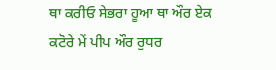ਥਾ ਕਰੀਓ ਸੇਭਰਾ ਹੂਆ ਥਾ ਔਰ ਏਕ ਕਟੋਰੇ ਮੇਂ ਪੀਪ ਔਰ ਰੁਧਰ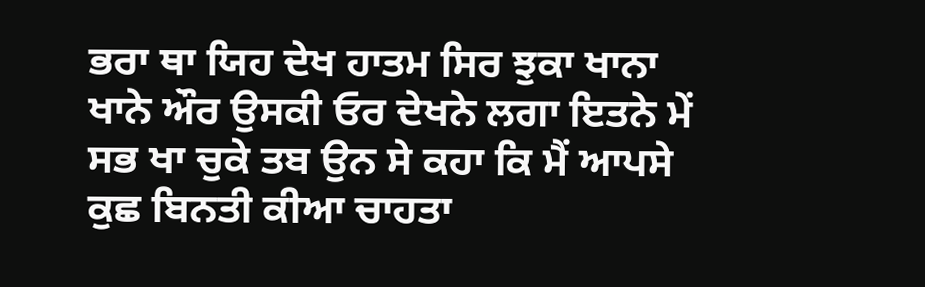ਭਰਾ ਥਾ ਯਿਹ ਦੇਖ ਹਾਤਮ ਸਿਰ ਝੁਕਾ ਖਾਨਾ ਖਾਨੇ ਔਰ ਉਸਕੀ ਓਰ ਦੇਖਨੇ ਲਗਾ ਇਤਨੇ ਮੇਂ ਸਭ ਖਾ ਚੁਕੇ ਤਬ ਉਨ ਸੇ ਕਹਾ ਕਿ ਮੈਂ ਆਪਸੇ ਕੁਛ ਬਿਨਤੀ ਕੀਆ ਚਾਹਤਾ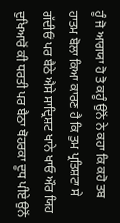ਹੂੰ ਜੋ ਆਗਯਾ ਹੋ ਤੋ ਕਹੂੰ ਉਨੋਂ ਨੇ ਕਹਾ ਕਿ ਕਹੋ ਤਬ ਹਾਤਮ ਬੋਲਾ ਕਿਆ ਕਾਰਣ ਹੈ ਕਿ ਤੁਮ ਪ੍ਰਤਿਸ਼ਟਾ ਸੇ ਗੱਦੀਓਂ ਪਰ ਬੈਠੇ ਐਸੇ ਸਾਦ੍ਰਿਸ਼ਟ ਖਾਨੇ ਖਾਓ ਔਰ ਯਿਹ ਦੁਖਿਆਰੋਂ ਕੀ ਧਰਤੀ ਪਰ ਬੈਠਾ ਥੋਹਰਕਾ ਦੂਧ ਪੀਏ ਉਨੋਂ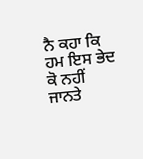ਨੈ ਕਹਾ ਕਿ ਹਮ ਇਸ ਭੇਦ ਕੋ ਨਹੀਂ ਜਾਨਤੇ